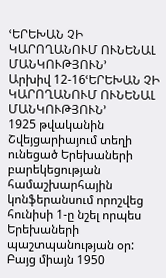ՙԵՐԵԽԱՆ ՉԻ ԿԱՐՈՂԱՆՈՒՄ ՈՒՆԵՆԱԼ ՄԱՆԿՈՒԹՅՈՒՆ՚
Արխիվ 12-16ՙԵՐԵԽԱՆ ՉԻ ԿԱՐՈՂԱՆՈՒՄ ՈՒՆԵՆԱԼ ՄԱՆԿՈՒԹՅՈՒՆ՚
1925 թվականին Շվեյցարիայում տեղի ունեցած Երեխաների բարեկեցության համաշխարհային կոնֆերանսում որոշվեց հունիսի 1-ը նշել որպես Երեխաների պաշտպանության օր: Բայց միայն 1950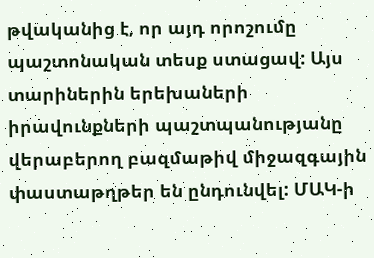թվականից է, որ այդ որոշումը պաշտոնական տեսք ստացավ: Այս տարիներին երեխաների իրավունքների պաշտպանությանը վերաբերող բազմաթիվ միջազգային փաստաթղթեր են ընդունվել: ՄԱԿ-ի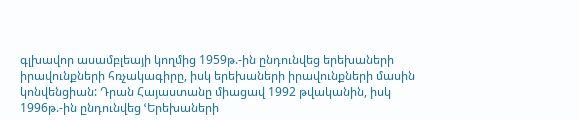գլխավոր ասամբլեայի կողմից 1959թ.-ին ընդունվեց երեխաների իրավունքների հռչակագիրը, իսկ երեխաների իրավունքների մասին կոնվենցիան: Դրան Հայաստանը միացավ 1992 թվականին, իսկ 1996թ.-ին ընդունվեց ՙԵրեխաների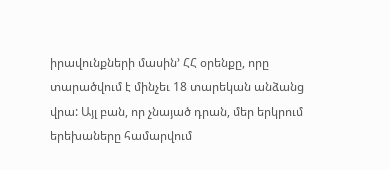իրավունքների մասին՚ ՀՀ օրենքը, որը տարածվում է մինչեւ 18 տարեկան անձանց վրա: Այլ բան, որ չնայած դրան, մեր երկրում երեխաները համարվում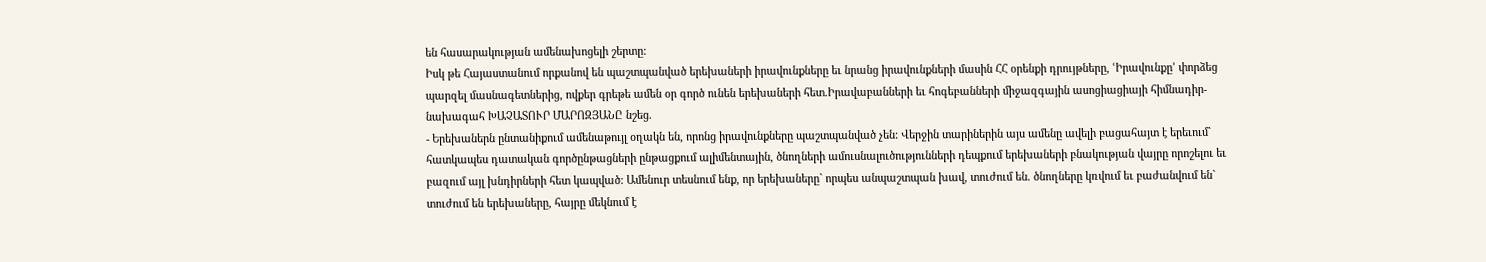են հասարակության ամենախոցելի շերտը:
Իսկ թե Հայաստանում որքանով են պաշտպանված երեխաների իրավունքները եւ նրանց իրավունքների մասին ՀՀ օրենքի դրույթները, ՙԻրավունքը՚ փորձեց պարզել մասնագետներից, ովքեր գրեթե ամեն օր գործ ունեն երեխաների հետ.Իրավաբանների եւ հոգեբանների միջազգային ասոցիացիայի հիմնադիր-նախագահ ԽԱՉԱՏՈՒՐ ՄԱՐՈԶՅԱՆԸ նշեց.
- Երեխաներն ընտանիքում ամենաթույլ օղակն են, որոնց իրավունքները պաշտպանված չեն: Վերջին տարիներին այս ամենը ավելի բացահայտ է երեւում` հատկապես դատական գործընթացների ընթացքում ալիմենտային, ծնողների ամուսնալուծությունների դեպքում երեխաների բնակության վայրը որոշելու եւ բազում այլ խնդիրների հետ կապված: Ամենուր տեսնում ենք, որ երեխաները` որպես անպաշտպան խավ, տուժում են. ծնողները կռվում եւ բաժանվում են` տուժում են երեխաները, հայրը մեկնում է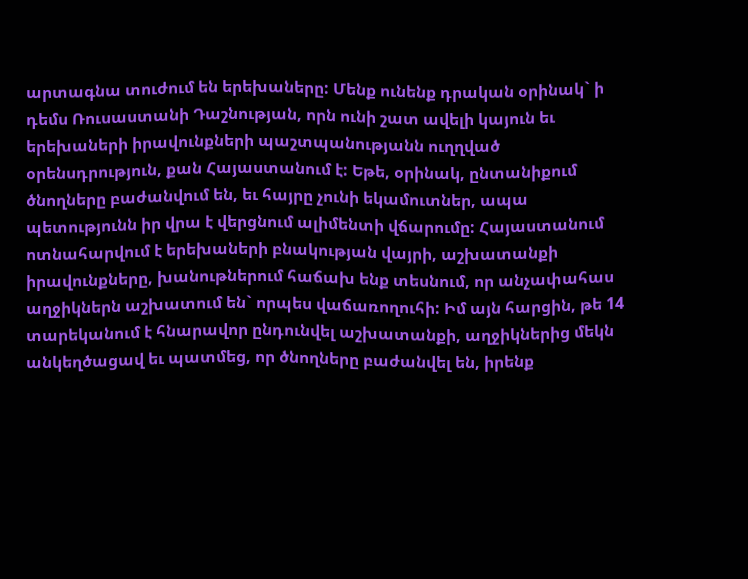արտագնա տուժում են երեխաները: Մենք ունենք դրական օրինակ` ի դեմս Ռուսաստանի Դաշնության, որն ունի շատ ավելի կայուն եւ երեխաների իրավունքների պաշտպանությանն ուղղված օրենսդրություն, քան Հայաստանում է: Եթե, օրինակ, ընտանիքում ծնողները բաժանվում են, եւ հայրը չունի եկամուտներ, ապա պետությունն իր վրա է վերցնում ալիմենտի վճարումը: Հայաստանում ոտնահարվում է երեխաների բնակության վայրի, աշխատանքի իրավունքները, խանութներում հաճախ ենք տեսնում, որ անչափահաս աղջիկներն աշխատում են` որպես վաճառողուհի: Իմ այն հարցին, թե 14 տարեկանում է հնարավոր ընդունվել աշխատանքի, աղջիկներից մեկն անկեղծացավ եւ պատմեց, որ ծնողները բաժանվել են, իրենք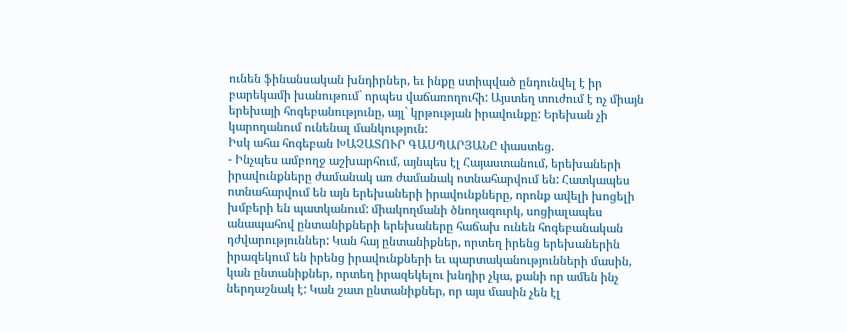ունեն ֆինանսական խնդիրներ, եւ ինքը ստիպված ընդունվել է իր բարեկամի խանութում` որպես վաճառողուհի: Այստեղ տուժում է ոչ միայն երեխայի հոգեբանությունը, այլ` կրթության իրավունքը: Երեխան չի կարողանում ունենալ մանկություն:
Իսկ ահա հոգեբան ԽԱՉԱՏՈՒՐ ԳԱՍՊԱՐՅԱՆԸ փաստեց.
- Ինչպես ամբողջ աշխարհում, այնպես էլ Հայաստանում, երեխաների իրավունքները ժամանակ առ ժամանակ ոտնահարվում են: Հատկապես ոտնահարվում են այն երեխաների իրավունքները, որոնք ավելի խոցելի խմբերի են պատկանում: միակողմանի ծնողազուրկ, սոցիալապես անապահով ընտանիքների երեխաները հաճախ ունեն հոգեբանական դժվարություններ: Կան հայ ընտանիքներ, որտեղ իրենց երեխաներին իրազեկում են իրենց իրավունքների եւ պարտականությունների մասին, կան ընտանիքներ, որտեղ իրազեկելու խնդիր չկա, քանի որ ամեն ինչ ներդաշնակ է: Կան շատ ընտանիքներ, որ այս մասին չեն էլ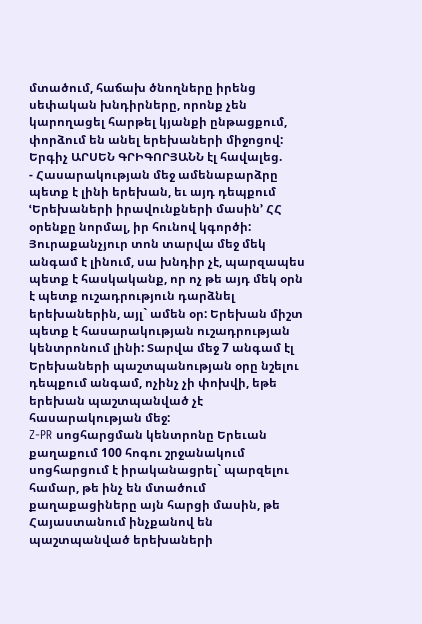մտածում, հաճախ ծնողները իրենց սեփական խնդիրները, որոնք չեն կարողացել հարթել կյանքի ընթացքում, փորձում են անել երեխաների միջոցով:
Երգիչ ԱՐՍԵՆ ԳՐԻԳՈՐՅԱՆՆ էլ հավալեց.
- Հասարակության մեջ ամենաբարձրը պետք է լինի երեխան, եւ այդ դեպքում ՙԵրեխաների իրավունքների մասին՚ ՀՀ օրենքը նորմալ, իր հունով կգործի: Յուրաքանչյուր տոն տարվա մեջ մեկ անգամ է լինում, սա խնդիր չէ, պարզապես պետք է հասկականք, որ ոչ թե այդ մեկ օրն է պետք ուշադրություն դարձնել երեխաներին, այլ` ամեն օր: Երեխան միշտ պետք է հասարակության ուշադրության կենտրոնում լինի: Տարվա մեջ 7 անգամ էլ Երեխաների պաշտպանության օրը նշելու դեպքում անգամ, ոչինչ չի փոխվի, եթե երեխան պաշտպանված չէ հասարակության մեջ:
Z-PR սոցհարցման կենտրոնը Երեւան քաղաքում 100 հոգու շրջանակում սոցհարցում է իրականացրել` պարզելու համար, թե ինչ են մտածում քաղաքացիները այն հարցի մասին, թե Հայաստանում ինչքանով են պաշտպանված երեխաների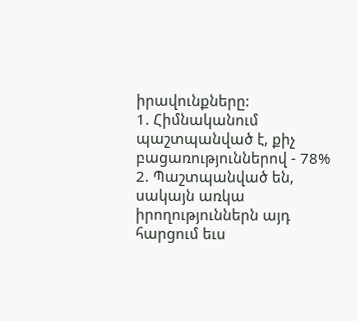իրավունքները:
1. Հիմնականում պաշտպանված է, քիչ բացառություններով - 78%
2. Պաշտպանված են, սակայն առկա իրողություններն այդ հարցում եւս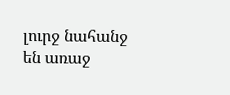լուրջ նահանջ են առաջ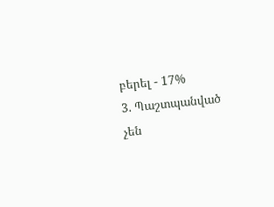բերել - 17%
3. Պաշտպանված չեն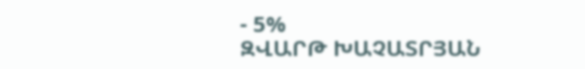- 5%
ԶՎԱՐԹ ԽԱՉԱՏՐՅԱՆ